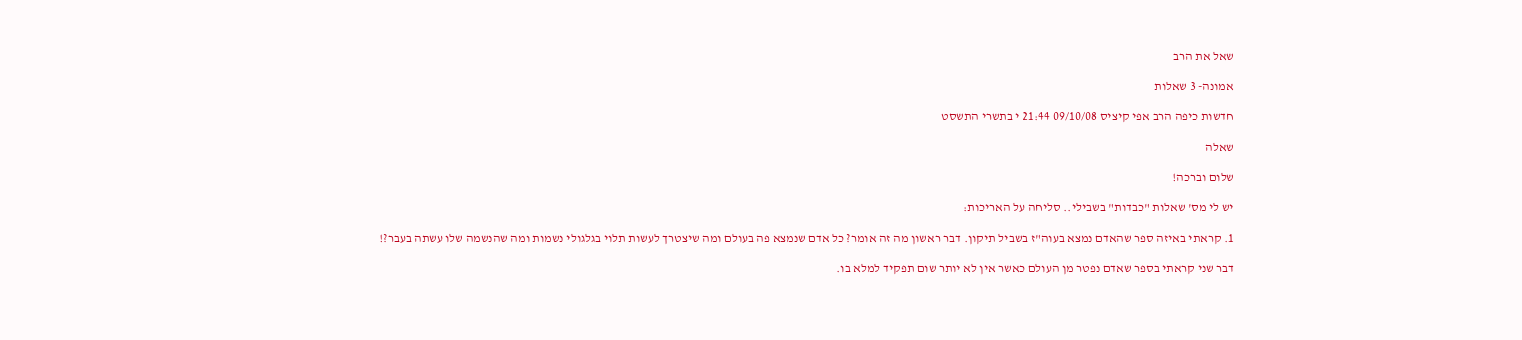שאל את הרב

אמונה- 3 שאלות

חדשות כיפה הרב אפי קיציס 09/10/08 21:44 י בתשרי התשסט

שאלה

שלום וברכה!

יש לי מס' שאלות "כבדות" בשבילי.. סליחה על האריכות:

1. קראתי באיזה ספר שהאדם נמצא בעוה"ז בשביל תיקון. דבר ראשון מה זה אומר? כל אדם שנמצא פה בעולם ומה שיצטרך לעשות תלוי בגלגולי נשמות ומה שהנשמה שלו עשתה בעבר?!

דבר שני קראתי בספר שאדם נפטר מן העולם כאשר אין לא יותר שום תפקיד למלא בו.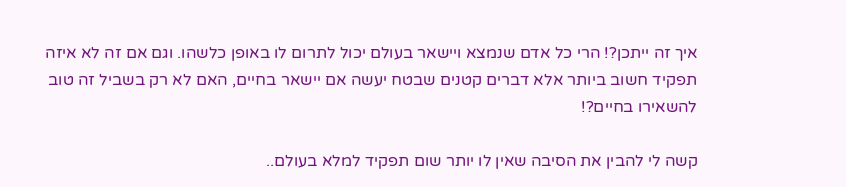איך זה ייתכן?! הרי כל אדם שנמצא ויישאר בעולם יכול לתרום לו באופן כלשהו. וגם אם זה לא איזה תפקיד חשוב ביותר אלא דברים קטנים שבטח יעשה אם יישאר בחיים, האם לא רק בשביל זה טוב להשאירו בחיים?!

קשה לי להבין את הסיבה שאין לו יותר שום תפקיד למלא בעולם..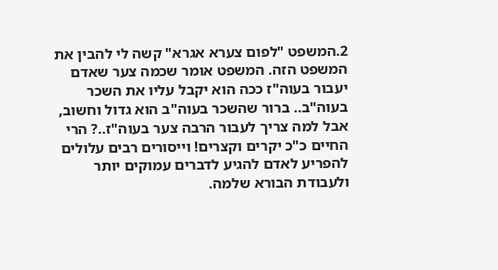2.המשפט "לפום צערא אגרא" קשה לי להבין את המשפט הזה. המשפט אומר שכמה צער שאדם יעבור בעוה"ז ככה הוא יקבל עליו את השכר בעוה"ב.. ברור שהשכר בעוה"ב הוא גדול וחשוב, אבל למה צריך לעבור הרבה צער בעוה"ז..? הרי החיים כ"כ יקרים וקצרים! וייסורים רבים עלולים להפריע לאדם להגיע לדברים עמוקים יותר ולעבודת הבורא שלמה.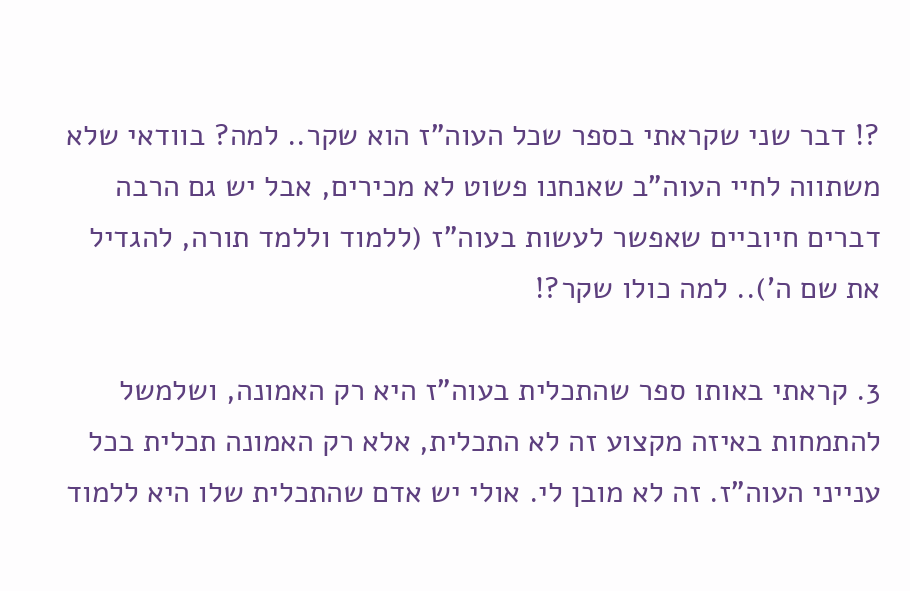?! דבר שני שקראתי בספר שכל העוה"ז הוא שקר.. למה? בוודאי שלא משתווה לחיי העוה"ב שאנחנו פשוט לא מכירים, אבל יש גם הרבה דברים חיוביים שאפשר לעשות בעוה"ז (ללמוד וללמד תורה, להגדיל את שם ה').. למה כולו שקר?!

3. קראתי באותו ספר שהתכלית בעוה"ז היא רק האמונה, ושלמשל להתמחות באיזה מקצוע זה לא התכלית, אלא רק האמונה תכלית בכל ענייני העוה"ז. זה לא מובן לי. אולי יש אדם שהתכלית שלו היא ללמוד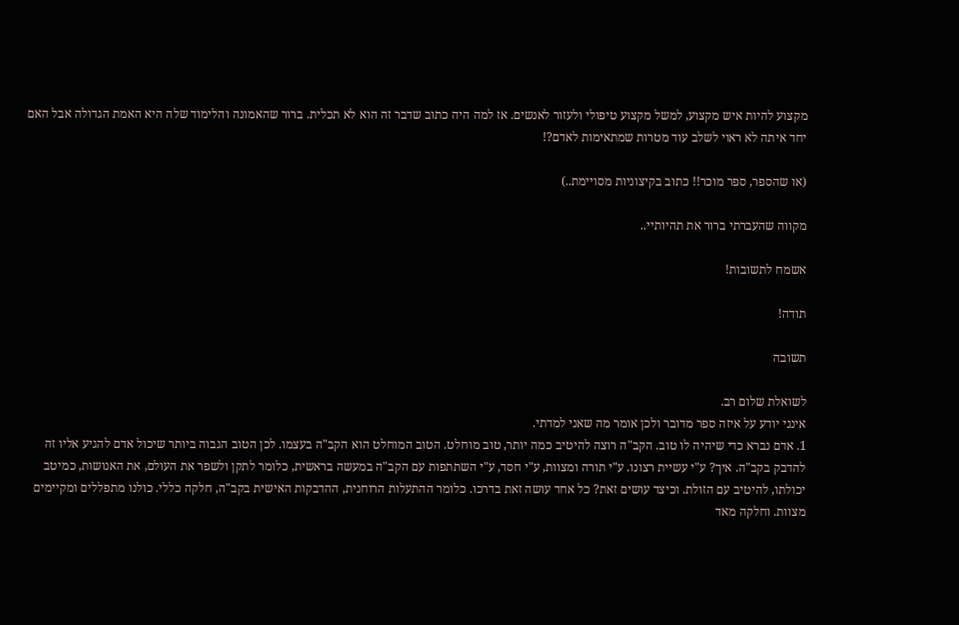מקצוע להיות איש מקצוע, למשל מקצוע טיפולי ולעזור לאנשים. אז למה היה כתוב שדבר זה הוא לא תכלית. ברור שהאמונה והלימוד שלה היא האמת הגדולה אבל האם יחד איתה לא ראוי לשלב עוד מטרות שמתאימות לאדם?!

(או שהספר, ספר מוכר!! כתוב בקיצוניות מסויימת..)

מקווה שהעברתי ברור את תהיותיי..

אשמח לתשובות!

תודה!

תשובה

לשואלת שלום רב.
אינני יודע על איזה ספר מדובר ולכן אומר מה שאני למדתי.
1. אדם נברא כדי שיהיה לו טוב. הקב"ה רוצה להיטיב כמה יותר, טוב מוחלט. הטוב המוחלט הוא הקב"ה בעצמו. לכן הטוב הגבוה ביותר שיכול אדם להגיע אליו זה להדבק בקב"ה. איך? ע"י עשיית רצונו. ע"י תורה ומצוות, ע"י חסד, ע"י השתתפות עם הקב"ה במעשה בראשית, כלומר לתקן ולשפר את העולם, את האנושות, כמיטב יכולתו, להיטיב עם הזולת. וכיצד עושים זאת? כל אחד עושה זאת בדרכו. כלומר ההתעלות הרוחנית, ההדבקות האישית בקב"ה, חלקה כללי. כולנו מתפללים ומקיימים מצוות. וחלקה מאד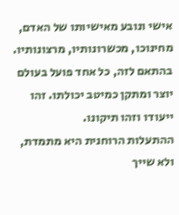אישי ונובע מאישיותו של האדם, מחינוכו, מכשרונותיו, מרצונותיו. בהתאם לזה, כל אחד פועל בעולם יוצר ומתקן כמיטב יכולתו. זהו ייעודו וזהו תיקונו.
ההתעלות הרוחנית היא מתמדת, ולא שייך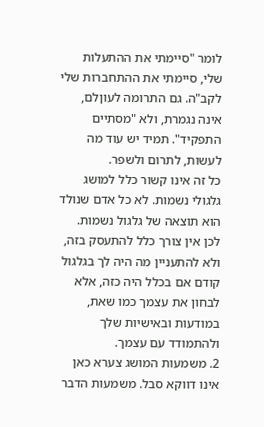לומר "סיימתי את ההתעלות שלי, סיימתי את ההתחברות שלי לקב"ה. גם התרומה לעוןלם, אינה נגמרת, ולא "מסתיים התפקיד". תמיד יש עוד מה לעשות, לתרום ולשפר.
כל זה אינו קשור כלל למושג גלגולי נשמות. לא כל אדם שנולד הוא תוצאה של גלגול נשמות. לכן אין צורך כלל להתעסק בזה, ולא להתעניין מה היה לך בגלגול קודם אם בכלל היה כזה, אלא לבחון את עצמך כמו שאת, במודעות ובאישיות שלך ולהתמודד עם עצמך.
2. משמעות המושג צערא כאן אינו דווקא סבל. משמעות הדבר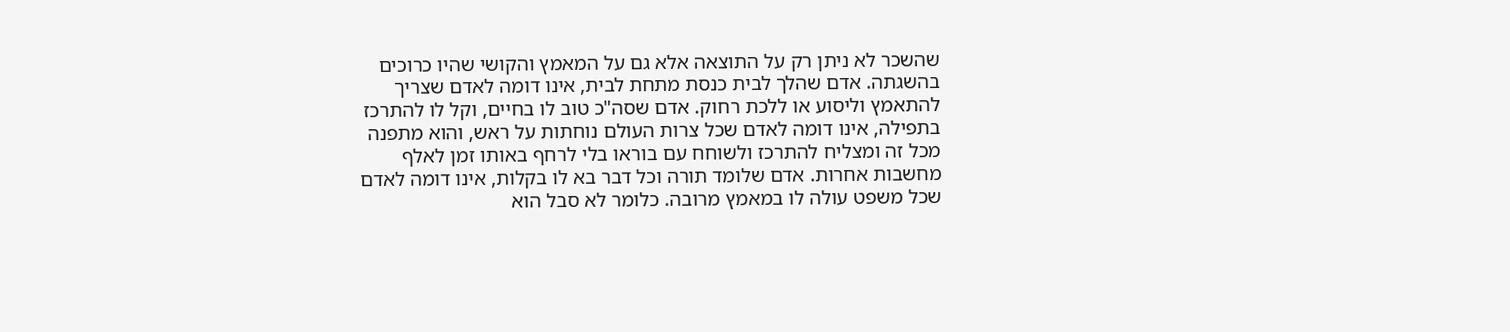שהשכר לא ניתן רק על התוצאה אלא גם על המאמץ והקושי שהיו כרוכים בהשגתה. אדם שהלך לבית כנסת מתחת לבית, אינו דומה לאדם שצריך להתאמץ וליסוע או ללכת רחוק. אדם שסה"כ טוב לו בחיים, וקל לו להתרכז בתפילה, אינו דומה לאדם שכל צרות העולם נוחתות על ראש, והוא מתפנה מכל זה ומצליח להתרכז ולשוחח עם בוראו בלי לרחף באותו זמן לאלף מחשבות אחרות. אדם שלומד תורה וכל דבר בא לו בקלות, אינו דומה לאדם שכל משפט עולה לו במאמץ מרובה. כלומר לא סבל הוא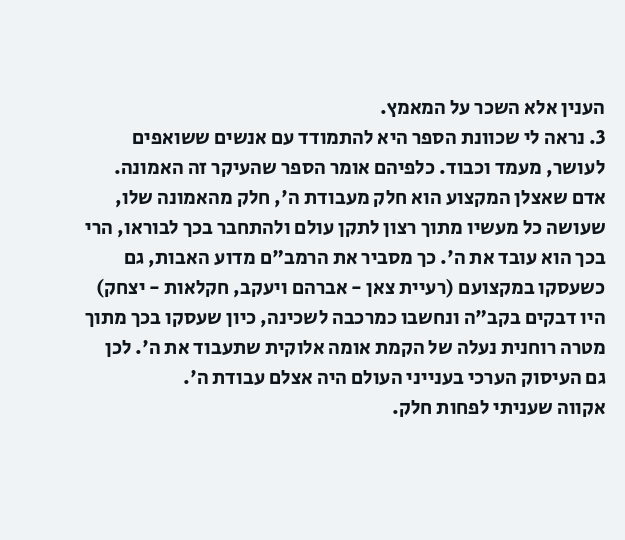הענין אלא השכר על המאמץ.
3. נראה לי שכוונת הספר היא להתמודד עם אנשים ששואפים לעושר, מעמד וכבוד. כלפיהם אומר הספר שהעיקר זה האמונה. אדם שאצלן המקצוע הוא חלק מעבודת ה', חלק מהאמונה שלו, שעושה כל מעשיו מתוך רצון לתקן עולם ולהתחבר בכך לבוראו, הרי בכך הוא עובד את ה'. כך מסביר את הרמב"ם מדוע האבות, גם כשעסקו במקצועם (רעיית צאן - אברהם ויעקב, חקלאות - יצחק) היו דבקים בקב"ה ונחשבו כמרכבה לשכינה, כיון שעסקו בכך מתוך מטרה רוחנית נעלה של הקמת אומה אלוקית שתעבוד את ה'. לכן גם העיסוק הערכי בענייני העולם היה אצלם עבודת ה'.
אקווה שעניתי לפחות חלק.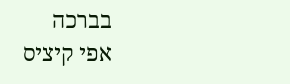בברכה
אפי קיציס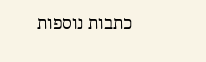כתבות נוספות